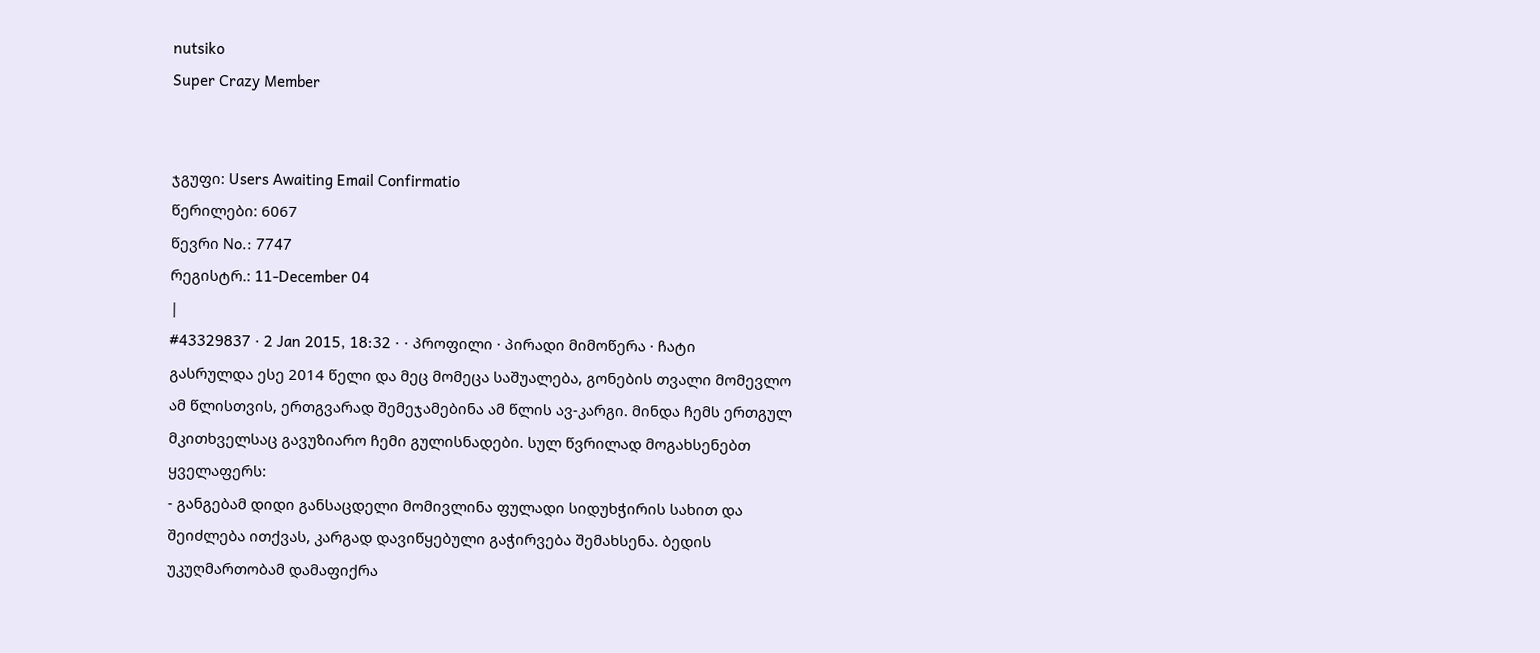nutsiko
Super Crazy Member


ჯგუფი: Users Awaiting Email Confirmatio
წერილები: 6067
წევრი No.: 7747
რეგისტრ.: 11-December 04
|
#43329837 · 2 Jan 2015, 18:32 · · პროფილი · პირადი მიმოწერა · ჩატი
გასრულდა ესე 2014 წელი და მეც მომეცა საშუალება, გონების თვალი მომევლო ამ წლისთვის, ერთგვარად შემეჯამებინა ამ წლის ავ-კარგი. მინდა ჩემს ერთგულ მკითხველსაც გავუზიარო ჩემი გულისნადები. სულ წვრილად მოგახსენებთ ყველაფერს:
- განგებამ დიდი განსაცდელი მომივლინა ფულადი სიდუხჭირის სახით და შეიძლება ითქვას, კარგად დავიწყებული გაჭირვება შემახსენა. ბედის უკუღმართობამ დამაფიქრა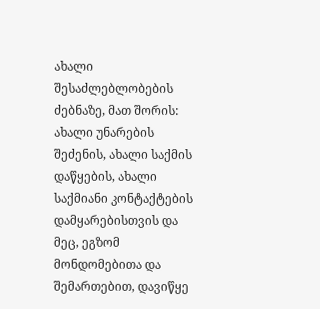ახალი შესაძლებლობების ძებნაზე, მათ შორის: ახალი უნარების შეძენის, ახალი საქმის დაწყების, ახალი საქმიანი კონტაქტების დამყარებისთვის და მეც, ეგზომ მონდომებითა და შემართებით, დავიწყე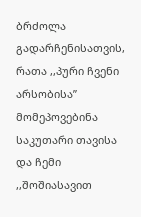ბრძოლა გადარჩენისათვის, რათა ,,პური ჩვენი არსობისა” მომეპოვებინა საკუთარი თავისა და ჩემი ,,შოშიასავით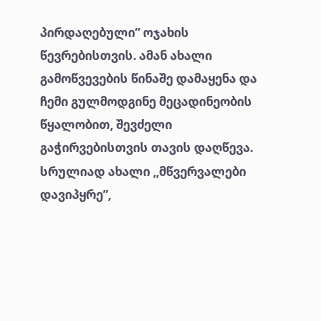პირდაღებული” ოჯახის წევრებისთვის. ამან ახალი გამოწვევების წინაშე დამაყენა და ჩემი გულმოდგინე მეცადინეობის წყალობით, შევძელი გაჭირვებისთვის თავის დაღწევა. სრულიად ახალი ,,მწვერვალები დავიპყრე”,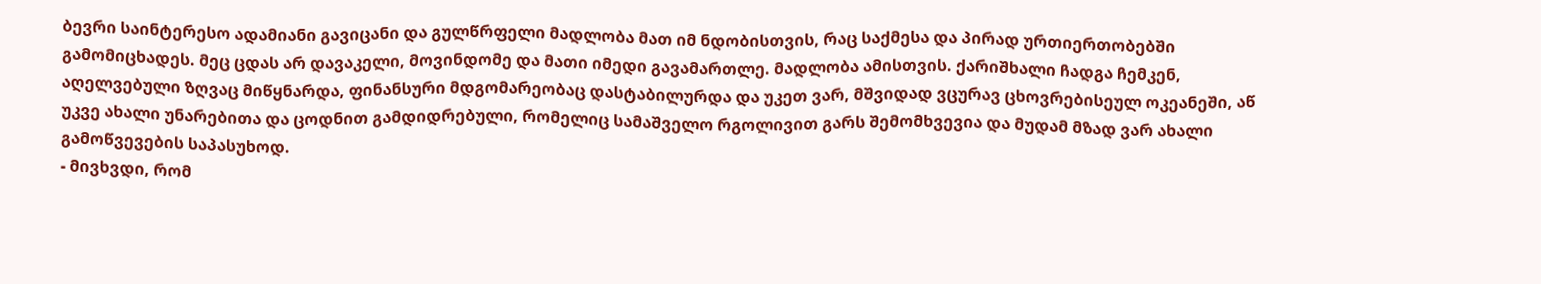ბევრი საინტერესო ადამიანი გავიცანი და გულწრფელი მადლობა მათ იმ ნდობისთვის, რაც საქმესა და პირად ურთიერთობებში გამომიცხადეს. მეც ცდას არ დავაკელი, მოვინდომე და მათი იმედი გავამართლე. მადლობა ამისთვის. ქარიშხალი ჩადგა ჩემკენ, აღელვებული ზღვაც მიწყნარდა, ფინანსური მდგომარეობაც დასტაბილურდა და უკეთ ვარ, მშვიდად ვცურავ ცხოვრებისეულ ოკეანეში, აწ უკვე ახალი უნარებითა და ცოდნით გამდიდრებული, რომელიც სამაშველო რგოლივით გარს შემომხვევია და მუდამ მზად ვარ ახალი გამოწვევების საპასუხოდ.
- მივხვდი, რომ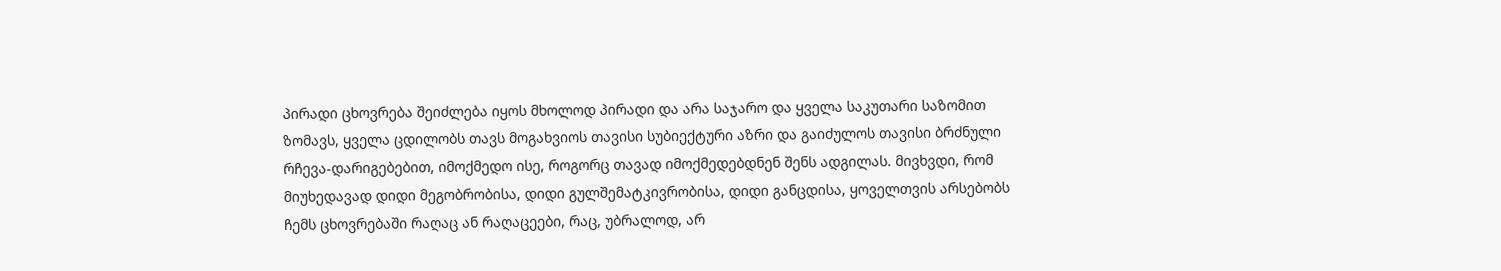პირადი ცხოვრება შეიძლება იყოს მხოლოდ პირადი და არა საჯარო და ყველა საკუთარი საზომით ზომავს, ყველა ცდილობს თავს მოგახვიოს თავისი სუბიექტური აზრი და გაიძულოს თავისი ბრძნული რჩევა-დარიგებებით, იმოქმედო ისე, როგორც თავად იმოქმედებდნენ შენს ადგილას. მივხვდი, რომ მიუხედავად დიდი მეგობრობისა, დიდი გულშემატკივრობისა, დიდი განცდისა, ყოველთვის არსებობს ჩემს ცხოვრებაში რაღაც ან რაღაცეები, რაც, უბრალოდ, არ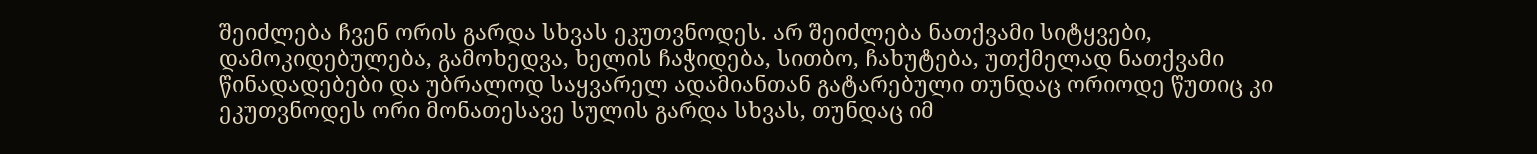შეიძლება ჩვენ ორის გარდა სხვას ეკუთვნოდეს. არ შეიძლება ნათქვამი სიტყვები, დამოკიდებულება, გამოხედვა, ხელის ჩაჭიდება, სითბო, ჩახუტება, უთქმელად ნათქვამი წინადადებები და უბრალოდ საყვარელ ადამიანთან გატარებული თუნდაც ორიოდე წუთიც კი ეკუთვნოდეს ორი მონათესავე სულის გარდა სხვას, თუნდაც იმ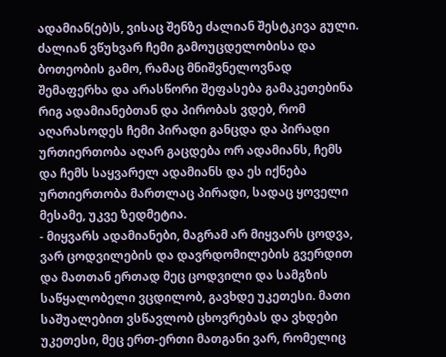ადამიან(ებ)ს, ვისაც შენზე ძალიან შესტკივა გული. ძალიან ვწუხვარ ჩემი გამოუცდელობისა და ბოთეობის გამო, რამაც მნიშვნელოვნად შემაფერხა და არასწორი შეფასება გამაკეთებინა რიგ ადამიანებთან და პირობას ვდებ, რომ აღარასოდეს ჩემი პირადი განცდა და პირადი ურთიერთობა აღარ გაცდება ორ ადამიანს, ჩემს და ჩემს საყვარელ ადამიანს და ეს იქნება ურთიერთობა მართლაც პირადი, სადაც ყოველი მესამე, უკვე ზედმეტია.
- მიყვარს ადამიანები, მაგრამ არ მიყვარს ცოდვა, ვარ ცოდვილების და დავრდომილების გვერდით და მათთან ერთად მეც ცოდვილი და სამგზის საწყალობელი ვცდილობ, გავხდე უკეთესი. მათი საშუალებით ვსწავლობ ცხოვრებას და ვხდები უკეთესი, მეც ერთ-ერთი მათგანი ვარ, რომელიც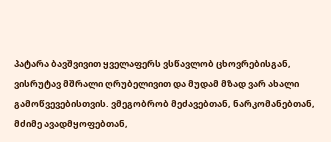პატარა ბავშვივით ყველაფერს ვსწავლობ ცხოვრებისგან, ვისრუტავ მშრალი ღრუბელივით და მუდამ მზად ვარ ახალი გამოწვევებისთვის. ვმეგობრობ მეძავებთან, ნარკომანებთან, მძიმე ავადმყოფებთან,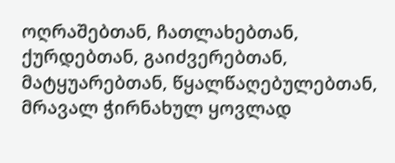ოღრაშებთან, ჩათლახებთან, ქურდებთან, გაიძვერებთან, მატყუარებთან, წყალწაღებულებთან, მრავალ ჭირნახულ ყოვლად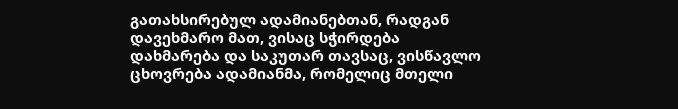გათახსირებულ ადამიანებთან, რადგან დავეხმარო მათ, ვისაც სჭირდება დახმარება და საკუთარ თავსაც, ვისწავლო ცხოვრება ადამიანმა, რომელიც მთელი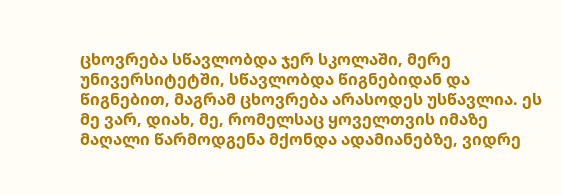ცხოვრება სწავლობდა ჯერ სკოლაში, მერე უნივერსიტეტში, სწავლობდა წიგნებიდან და წიგნებით, მაგრამ ცხოვრება არასოდეს უსწავლია. ეს მე ვარ, დიახ, მე, რომელსაც ყოველთვის იმაზე მაღალი წარმოდგენა მქონდა ადამიანებზე, ვიდრე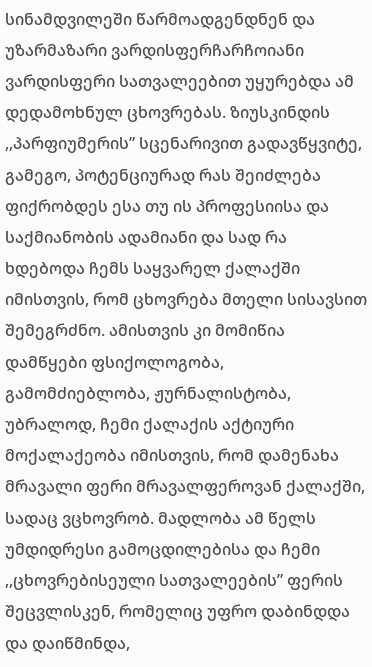სინამდვილეში წარმოადგენდნენ და უზარმაზარი ვარდისფერჩარჩოიანი ვარდისფერი სათვალეებით უყურებდა ამ დედამოხნულ ცხოვრებას. ზიუსკინდის ,,პარფიუმერის” სცენარივით გადავწყვიტე, გამეგო, პოტენციურად რას შეიძლება ფიქრობდეს ესა თუ ის პროფესიისა და საქმიანობის ადამიანი და სად რა ხდებოდა ჩემს საყვარელ ქალაქში იმისთვის, რომ ცხოვრება მთელი სისავსით შემეგრძნო. ამისთვის კი მომიწია დამწყები ფსიქოლოგობა, გამომძიებლობა, ჟურნალისტობა, უბრალოდ, ჩემი ქალაქის აქტიური მოქალაქეობა იმისთვის, რომ დამენახა მრავალი ფერი მრავალფეროვან ქალაქში, სადაც ვცხოვრობ. მადლობა ამ წელს უმდიდრესი გამოცდილებისა და ჩემი ,,ცხოვრებისეული სათვალეების” ფერის შეცვლისკენ, რომელიც უფრო დაბინდდა და დაიწმინდა,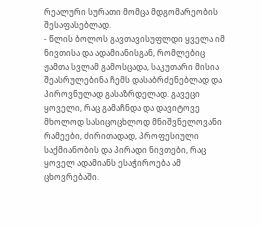რეალური სურათი მომცა მდგომარეობის შესაფასებლად.
- წლის ბოლოს გავთავისუფლდი ყველა იმ ნივთისა და ადამიანისგან, რომლებიც ჟამთა სვლამ გამოსცადა, საკუთარი მისია შეასრულებინა ჩემს დასაბრძენებლად და პიროვნულად გასაზრდელად. გავეცი ყოველი, რაც გამაჩნდა და დავიტოვე მხოლოდ სასიცოცხლოდ მნიშვნელოვანი რამეები, ძირითადად, პროფესიული საქმიანობის და პირადი ნივთები, რაც ყოველ ადამიანს ესაჭიროება ამ ცხოვრებაში.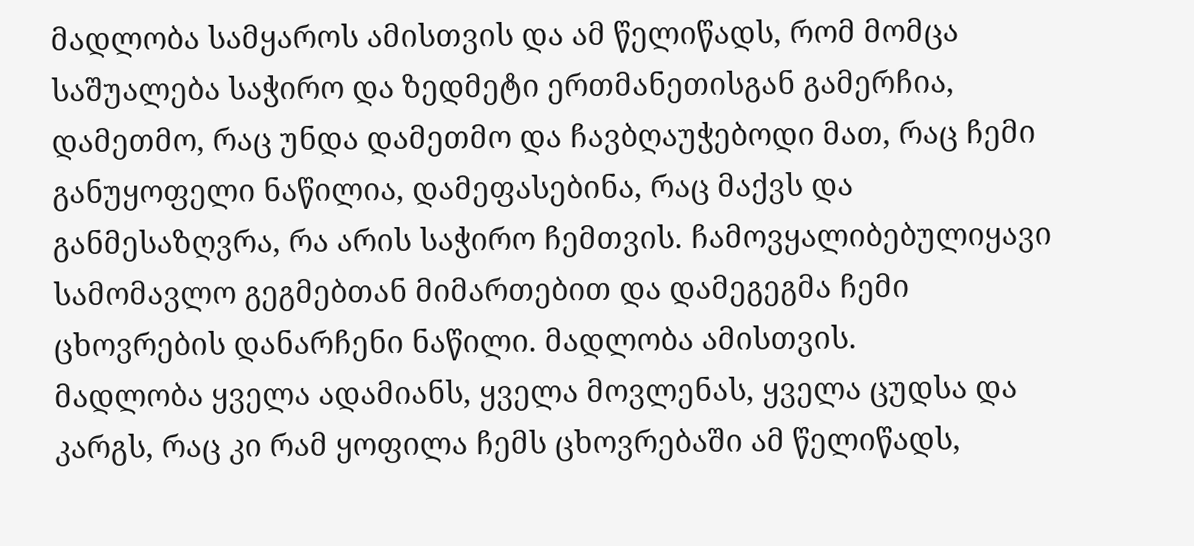მადლობა სამყაროს ამისთვის და ამ წელიწადს, რომ მომცა საშუალება საჭირო და ზედმეტი ერთმანეთისგან გამერჩია, დამეთმო, რაც უნდა დამეთმო და ჩავბღაუჭებოდი მათ, რაც ჩემი განუყოფელი ნაწილია, დამეფასებინა, რაც მაქვს და განმესაზღვრა, რა არის საჭირო ჩემთვის. ჩამოვყალიბებულიყავი სამომავლო გეგმებთან მიმართებით და დამეგეგმა ჩემი ცხოვრების დანარჩენი ნაწილი. მადლობა ამისთვის.
მადლობა ყველა ადამიანს, ყველა მოვლენას, ყველა ცუდსა და კარგს, რაც კი რამ ყოფილა ჩემს ცხოვრებაში ამ წელიწადს,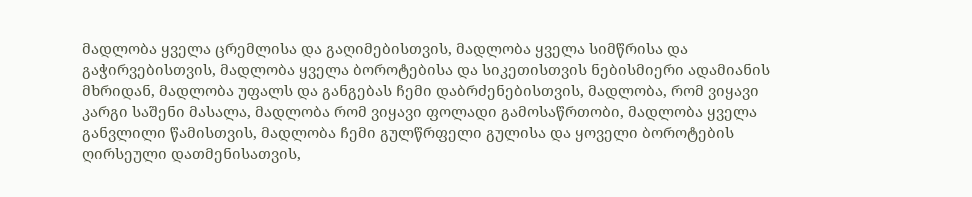მადლობა ყველა ცრემლისა და გაღიმებისთვის, მადლობა ყველა სიმწრისა და გაჭირვებისთვის, მადლობა ყველა ბოროტებისა და სიკეთისთვის ნებისმიერი ადამიანის მხრიდან, მადლობა უფალს და განგებას ჩემი დაბრძენებისთვის, მადლობა, რომ ვიყავი კარგი საშენი მასალა, მადლობა რომ ვიყავი ფოლადი გამოსაწრთობი, მადლობა ყველა განვლილი წამისთვის, მადლობა ჩემი გულწრფელი გულისა და ყოველი ბოროტების ღირსეული დათმენისათვის,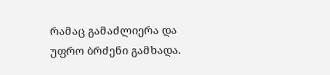რამაც გამაძლიერა და უფრო ბრძენი გამხადა.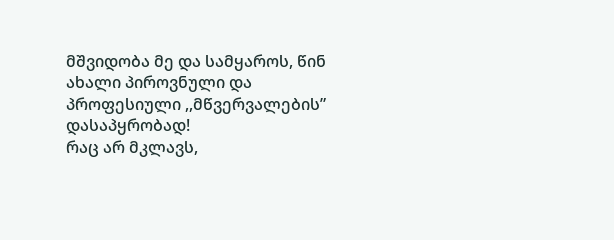მშვიდობა მე და სამყაროს, წინ ახალი პიროვნული და პროფესიული ,,მწვერვალების” დასაპყრობად!
რაც არ მკლავს,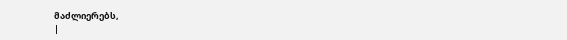მაძლიერებს,
|